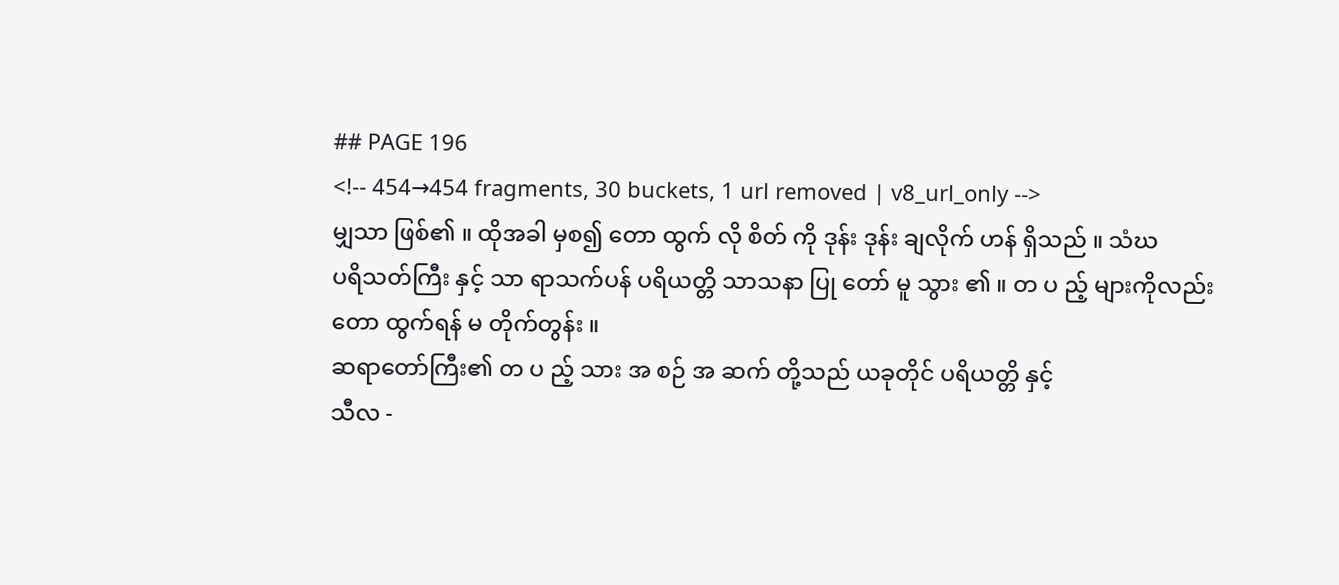## PAGE 196
<!-- 454→454 fragments, 30 buckets, 1 url removed | v8_url_only -->
မျှသာ ဖြစ်၏ ။ ထိုအခါ မှစ၍ တော ထွက် လို စိတ် ကို ဒုန်း ဒုန်း ချလိုက် ဟန် ရှိသည် ။ သံဃ
ပရိသတ်ကြီး နှင့် သာ ရာသက်ပန် ပရိယတ္တိ သာသနာ ပြု တော် မူ သွား ၏ ။ တ ပ ည့် များကိုလည်း
တော ထွက်ရန် မ တိုက်တွန်း ။
ဆရာတော်ကြီး၏ တ ပ ည့် သား အ စဉ် အ ဆက် တို့သည် ယခုတိုင် ပရိယတ္တိ နှင့်
သီလ -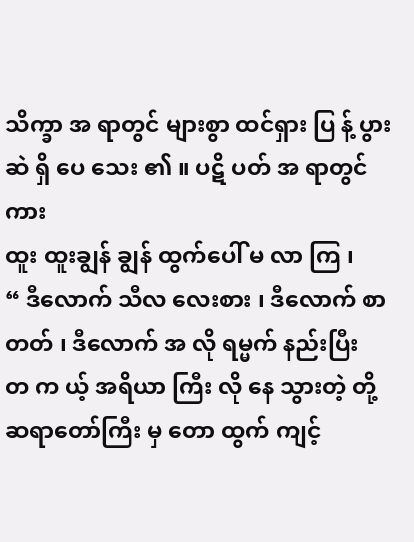သိက္ခာ အ ရာတွင် များစွာ ထင်ရှား ပြ န့် ပွား ဆဲ ရှိ ပေ သေး ၏ ။ ပဋိ ပတ် အ ရာတွင် ကား
ထူး ထူးချွန် ချွန် ထွက်ပေါ် မ လာ ကြ ၊
“ ဒီလောက် သီလ လေးစား ၊ ဒီလောက် စာ တတ် ၊ ဒီလောက် အ လို ရမ္မက် နည်းပြီး
တ က ယ့် အရိယာ ကြီး လို နေ သွားတဲ့ တို့ ဆရာတော်ကြီး မှ တော ထွက် ကျင့်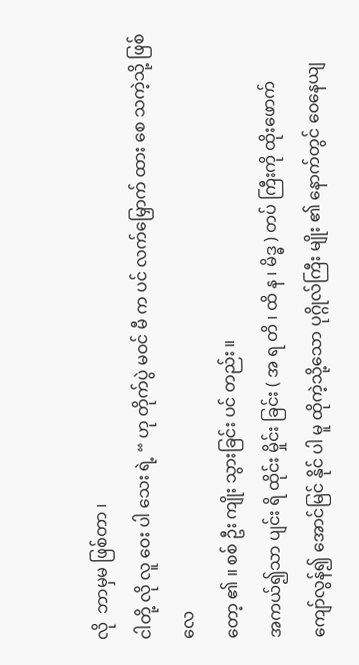လို  ဘာမှမ ဖြစ်တာ ၊
ငါတို့ လို လူ ဝေး ပါ သေး ရဲ့ “ ဟု တိုက်ပွဲ မဝင် မီ က ပင် လက်မြှောက် ထား စေ သကဲ့သို့ ဖြစ်လေ
တော့ ၏ ။ စစ် ဦး ကျိုး သွားခြင်း ပင် တည်း ။
အကယ်၍သာ ပျင်း ရိ ထိုင်း မှိုင်း ခြင်း ( အ ရ တိ ၊ ထိ န ၊ မိဒ္ဓ ) တပ် ကြီးကို ထိုးဖောက်
ကျော်လွန်၍ အောင်မြင် နိုင် ပါ မူ ထိုကဲ့သို့သော ပုဂ္ဂိုလ်ကြီး မျိုး ၏ နောက်တွင် ဝေနေယျ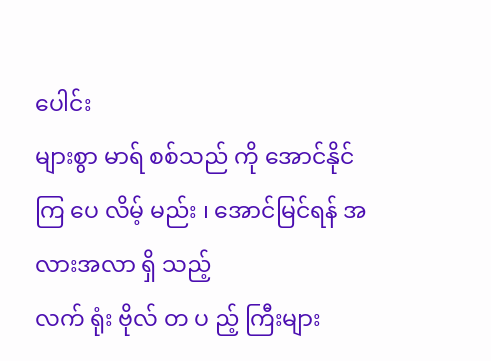ပေါင်း
များစွာ မာရ် စစ်သည် ကို အောင်နိုင် ကြ ပေ လိမ့် မည်း ၊ အောင်မြင်ရန် အလားအလာ ရှိ သည့်
လက် ရုံး ဗိုလ် တ ပ ည့် ကြီးများ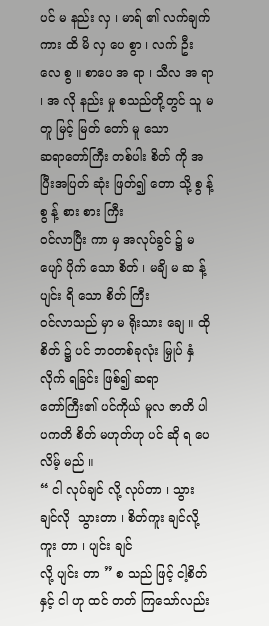ပင် မ နည်း လှ ၊ မာရ် ၏ လက်ချက် ကား ထိ မိ လှ ပေ စွာ ၊ လက် ဦး
လေ စွ ။ စာပေ အ ရာ ၊ သီလ အ ရာ ၊ အ လို နည်း မှု စသည်တို့တွင် သူ မတူ မြင့် မြတ် တော် မူ သော
ဆရာတော်ကြီး တစ်ပါး စိတ် ကို အပြီးအပြတ် ဆုံး ဖြတ်၍ တော သို့ စွ န့် စွ န့် စား စား ကြီး
ဝင်လာပြီး ကာ မှ အလုပ်ခွင် ၌ မပျော် ပိုက် သော စိတ် ၊ မချိ မ ဆ န့် ပျင်း ရိ သော စိတ် ကြီး
ဝင်လာသည် မှာ မ ရိုးသား ချေ ။ ထို စိတ် ၌ ပင် ဘဝတစ်ခုလုံး မြှုပ် နှံ လိုက် ရခြင်း ဖြစ်၍ ဆရာ
တော်ကြီး၏ ပင်ကိုယ် မူလ ဇာတိ ပါ ပကတိ စိတ် မဟုတ်ဟု ပင် ဆို ရ ပေ လိမ့် မည် ။
“ ငါ လုပ်ချင် လို့ လုပ်တာ ၊ သွား ချင်လို  သွားတာ ၊ စိတ်ကူး ချင်လို့ ကူး တာ ၊ ပျင်း ချင်
လို့ ပျင်း တာ ” စ သည် ဖြင့် ငါ့စိတ် နှင့် ငါ ဟု ထင် တတ် ကြသော်လည်း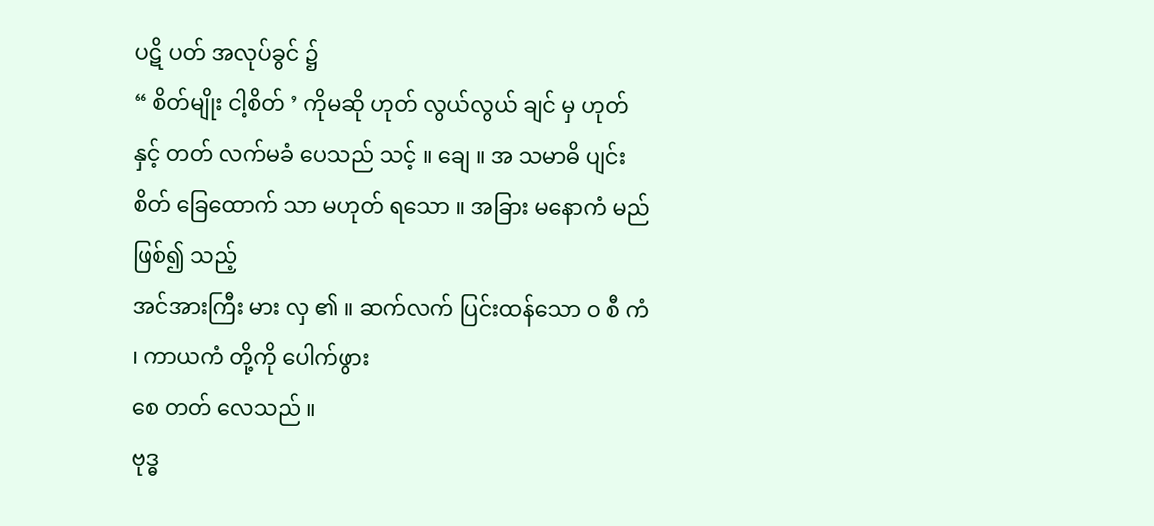ပဋိ ပတ် အလုပ်ခွင် ၌
“ စိတ်မျိုး ငါ့စိတ် ’ ကိုမဆို ဟုတ် လွယ်လွယ် ချင် မှ ဟုတ် နှင့် တတ် လက်မခံ ပေသည် သင့် ။ ချေ ။ အ သမာဓိ ပျင်း စိတ် ခြေထောက် သာ မဟုတ် ရသော ။ အခြား မနောကံ မည် ဖြစ်၍ သည့်
အင်အားကြီး မား လှ ၏ ။ ဆက်လက် ပြင်းထန်သော ဝ စီ ကံ ၊ ကာယကံ တို့ကို ပေါက်ဖွား
စေ တတ် လေသည် ။
ဗုဒ္ဓ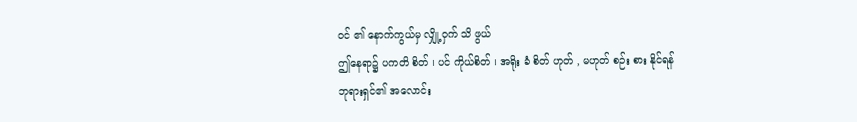ဝင် ၏ နောက်ကွယ်မှ လျှို့ဝှက် သိ ဖွယ်
ဤနေရာ၌ ပကတိ စိတ် ၊ ပင် ကိုယ်စိတ် ၊ အရိုး ခံ စိတ် ဟုတ် , မဟုတ် စဉ်း စား နိုင်ရန်
ဘုရားရှင်၏ အလောင်း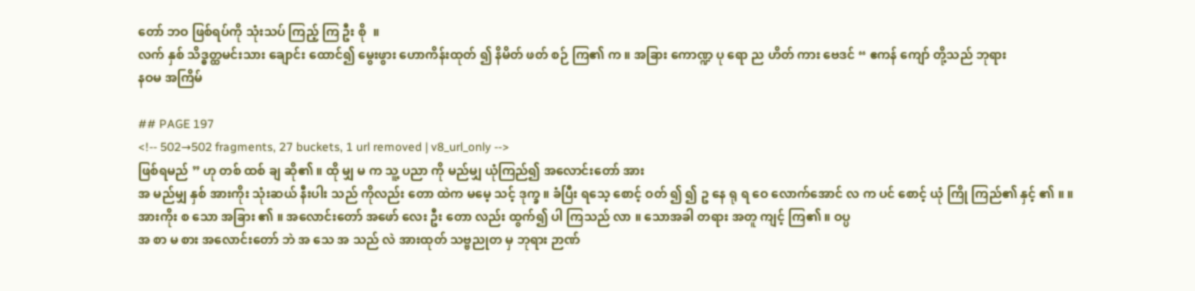တော် ဘဝ ဖြစ်ရပ်ကို သုံးသပ် ကြည့် ကြ ဦး စို  ။
လက် နှစ် သိဒ္ဓတ္ထမင်းသား ချောင်း ထောင်၍ မွေးဖွား ဟောကိန်းထုတ် ၍ နိမိတ် ဖတ် စဉ် ကြ၏ က ။ အခြား ကောဏ္ဍ ပု ရော ည ဟိတ် ကား ဗေဒင် “ ဧကန် ကျော် တို့သည် ဘုရား
နဝမ အကြိမ်

## PAGE 197
<!-- 502→502 fragments, 27 buckets, 1 url removed | v8_url_only -->
ဖြစ်ရမည် ” ဟု တစ် ထစ် ချ ဆို၏ ။ ထို မျှ မ က သူ့ ပညာ ကို မည်မျှ ယုံကြည်၍ အလောင်းတော် အား
အ မည်မျှ နှစ် အားကိုး သုံးဆယ် နီးပါး သည် ကိုလည်း တော ထဲက မမေ့ သင့် ဒုက္ခ ။ ခံပြီး ရသေ့ စောင့် ဝတ် ၍ ၍ ဥ နေ ရု ရ ဝေ လောက်အောင် လ က ပင် စောင့် ယုံ ကြို ကြည်၏ နှင့် ၏ ။ ။
အားကိုး စ သော အခြား ၏ ။ အလောင်းတော် အဖော် လေး ဦး တော လည်း ထွက်၍ ပါ ကြသည် လာ ။ သောအခါ တရား အတူ ကျင့် ကြ၏ ။ ဝပ္ပ
အ စာ မ စား အလောင်းတော် ဘဲ အ သေ အ သည် လဲ အားထုတ် သဗ္ဗညုတ မှ ဘုရား ဉာဏ်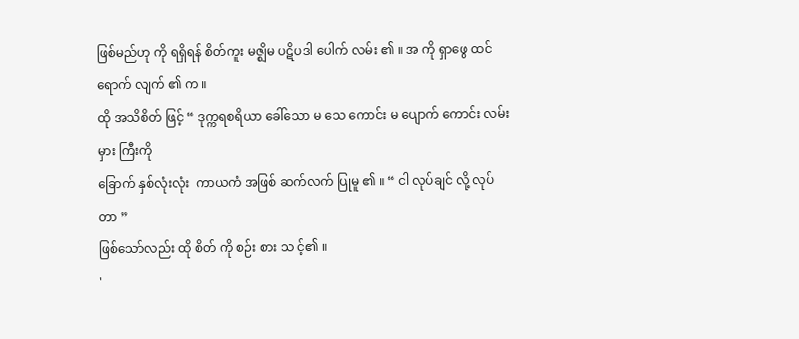ဖြစ်မည်ဟု ကို ရရှိရန် စိတ်ကူး မဇ္ဈိမ ပဋိပဒါ ပေါက် လမ်း ၏ ။ အ ကို ရှာဖွေ ထင် ရောက် လျက် ၏ က ။
ထို အသိစိတ် ဖြင့် “ ဒုက္ကရစရိယာ ခေါ်သော မ သေ ကောင်း မ ပျောက် ကောင်း လမ်း မှား ကြီးကို
ခြောက် နှစ်လုံးလုံး  ကာယကံ အဖြစ် ဆက်လက် ပြုမူ ၏ ။ “ ငါ လုပ်ချင် လို့ လုပ်တာ ”
ဖြစ်သော်လည်း ထို စိတ် ကို စဉ်း စား သ င့်၏ ။
'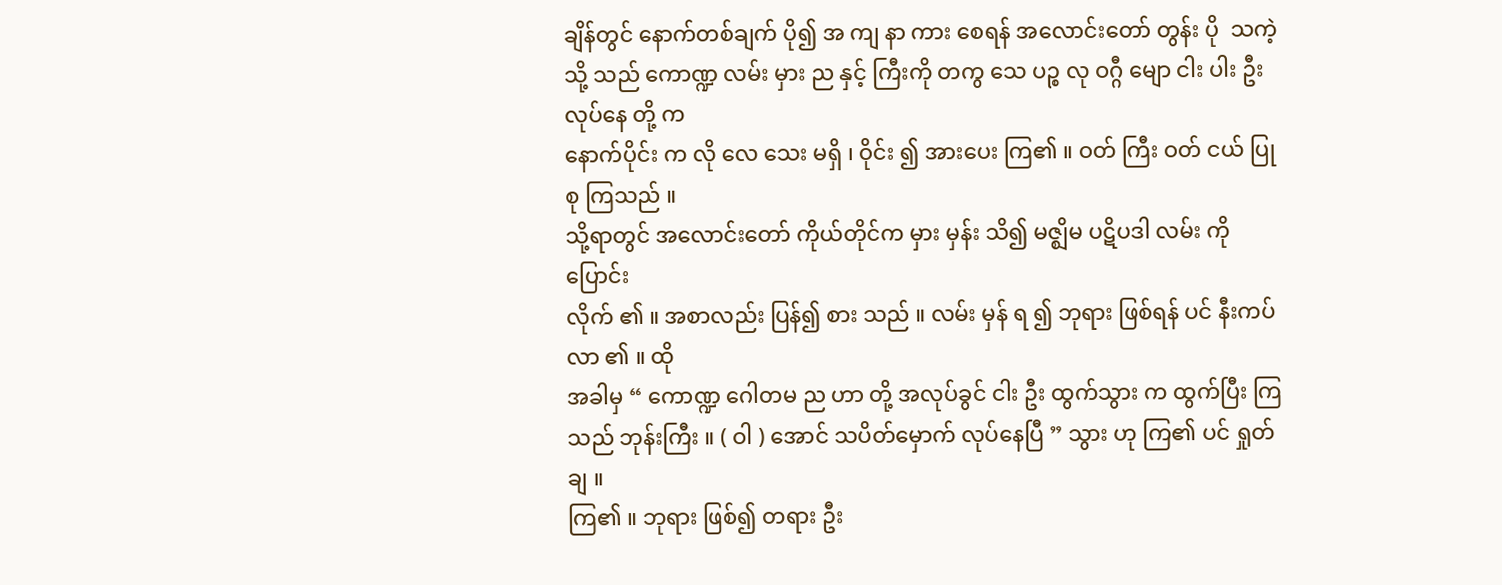ချိန်တွင် နောက်တစ်ချက် ပို၍ အ ကျ နာ ကား စေရန် အလောင်းတော် တွန်း ပို  သကဲ့သို့ သည် ကောဏ္ဍ လမ်း မှား ည နှင့် ကြီးကို တကွ သေ ပဉ္စ လု ဝဂ္ဂီ မျော ငါး ပါး ဦး လုပ်နေ တို့ က
နောက်ပိုင်း က လို လေ သေး မရှိ ၊ ဝိုင်း ၍ အားပေး ကြ၏ ။ ဝတ် ကြီး ဝတ် ငယ် ပြုစု ကြသည် ။
သို့ရာတွင် အလောင်းတော် ကိုယ်တိုင်က မှား မှန်း သိ၍ မဇ္ဈိမ ပဋိပဒါ လမ်း ကို ပြောင်း
လိုက် ၏ ။ အစာလည်း ပြန်၍ စား သည် ။ လမ်း မှန် ရ ၍ ဘုရား ဖြစ်ရန် ပင် နီးကပ်လာ ၏ ။ ထို
အခါမှ “ ကောဏ္ဍ ဂေါတမ ည ဟာ တို့ အလုပ်ခွင် ငါး ဦး ထွက်သွား က ထွက်ပြီး ကြသည် ဘုန်းကြီး ။ ( ဝါ ) အောင် သပိတ်မှောက် လုပ်နေပြီ ” သွား ဟု ကြ၏ ပင် ရှုတ်ချ ။
ကြ၏ ။ ဘုရား ဖြစ်၍ တရား ဦး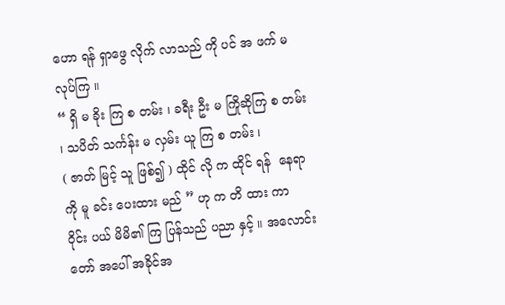ဟော ရန် ရှာဖွေ လိုက် လာသည် ကို ပင် အ ဖက် မ လုပ်ကြ ။
“ ရှိ မ ခိုး ကြ စ တမ်း ၊ ခရီး ဦး မ ကြိုဆိုကြ စ တမ်း ၊ သပိတ် သင်္ကန်း မ လှမ်း ယူ ကြ စ တမ်း ၊
( ဇာတ် မြင့် သူ ဖြစ်၍ ) ထိုင် လို က ထိုင် ရန်  နေရာကို မူ ခင်း ပေးထား မည် ” ဟု က တိ ထား ကာ
ဝိုင်း ပယ် မိမိ၏ ကြ ပြန်သည် ပညာ နှင့် ။ အလောင်းတော် အပေါ် အခိုင်အ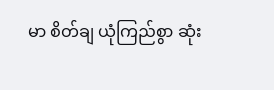မာ စိတ်ချ ယုံကြည်စွာ ဆုံး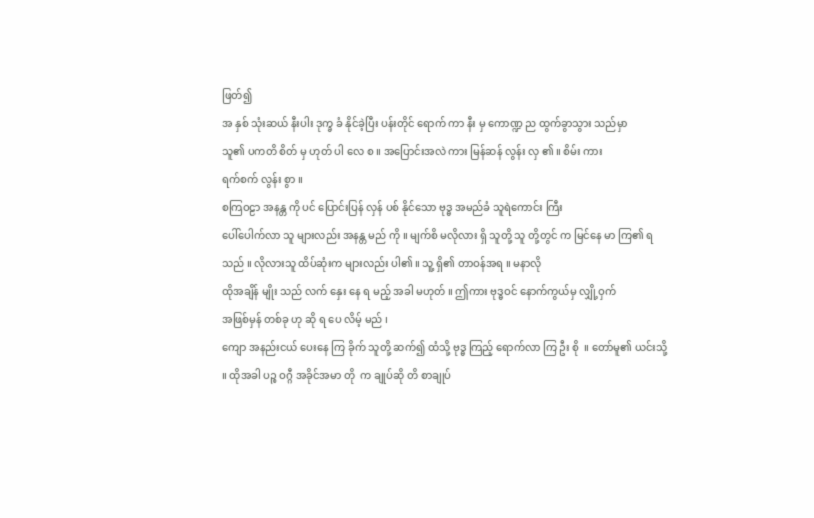ဖြတ်၍
အ နှစ် သုံးဆယ် နီးပါး ဒုက္ခ ခံ နိုင်ခဲ့ပြီး ပန်းတိုင် ရောက် ကာ နီး မှ ကောဏ္ဍ ည ထွက်ခွာသွား သည်မှာ
သူ၏ ပကတိ စိတ် မှ ဟုတ် ပါ လေ စ ။ အပြောင်းအလဲ ကား မြန်ဆန် လွန်း လှ ၏ ။ စိမ်း ကား
ရက်စက် လွန်း စွာ ။
စကြဝဠာ အနန္တ ကို ပင် ပြောင်းပြန် လှန် ပစ် နိုင်သော ဗုဒ္ဓ အမည်ခံ သူရဲကောင်း ကြီး
ပေါ်ပေါက်လာ သူ များလည်း အနန္တ မည် ကို ။ မျက်စိ မလိုလား ရှိ သူတို့ သူ တို့တွင် က မြင်နေ မာ ကြ၏ ရသည် ။ လိုလားသူ ထိပ်ဆုံးက များလည်း ပါ၏ ။ သူ့ ရှိ၏ တာဝန်အရ ။ မနာလို
ထိုအချိန် မျိုး သည် လက် နှေး နေ ရ မည့် အခါ မဟုတ် ။ ဤကား ဗုဒ္ဓဝင် နောက်ကွယ်မှ လျှို့ဝှက်
အဖြစ်မှန် တစ်ခု ဟု ဆို ရ ပေ လိမ့် မည် ၊
ကျော အနည်းငယ် ပေးနေ ကြ ခိုက် သူတို့ ဆက်၍ ထံသို့ ဗုဒ္ဓ ကြည့် ရောက်လာ ကြ ဦး စို  ။ တော်မူ၏ ယင်းသို့ ။ ထိုအခါ ပဉ္စ ဝဂ္ဂီ အခိုင်အမာ တို  က ချုပ်ဆို တိ စာချုပ်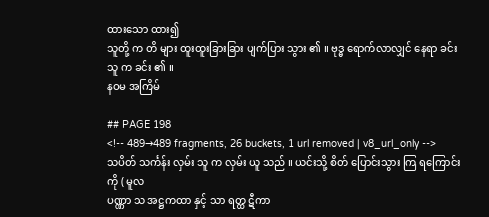ထားသော ထား၍
သူတို့ က တိ များ ထူးထူးခြားခြား ပျက်ပြား သွား ၏ ။ ဗုဒ္ဓ ရောက်လာလျှင် နေရာ ခင်း သူ က ခင်း ၏ ။
နဝမ အကြိမ်

## PAGE 198
<!-- 489→489 fragments, 26 buckets, 1 url removed | v8_url_only -->
သပိတ် သင်္ကန်း လှမ်း သူ က လှမ်း ယူ သည် ။ ယင်းသို့ စိတ် ပြောင်းသွား ကြ ရကြောင်း ကို ( မူလ
ပဏ္ဏာ သ အဋ္ဌကထာ နှင့် သာ ရတ္ထ ဋီကာ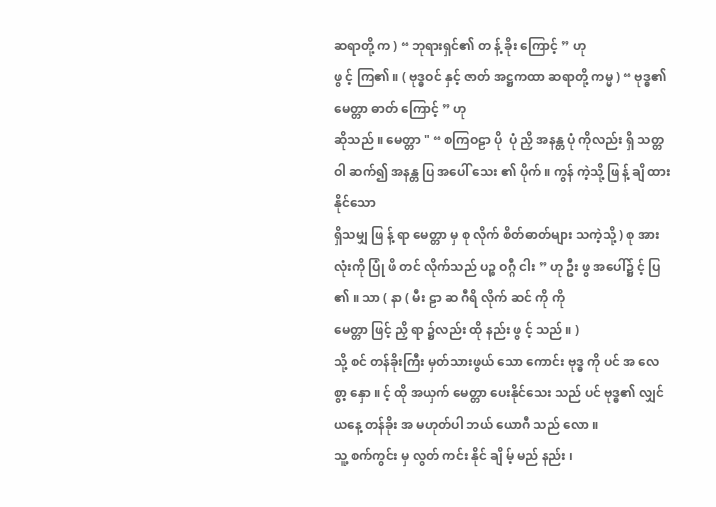ဆရာတို့ က ) “ ဘုရားရှင်၏ တ န့် ခိုး ကြောင့် ” ဟု
ဖွ င့် ကြ၏ ။ ( ဗုဒ္ဓဝင် နှင့် ဇာတ် အဋ္ဌကထာ ဆရာတို့ ကမ္မ ) “ ဗုဒ္ဓ၏ မေတ္တာ ဓာတ် ကြောင့် ” ဟု
ဆိုသည် ။ မေတ္တာ " “ စကြဝဠာ ပို  ပုံ ညှိ အနန္တ ပုံ ကိုလည်း ရှိ သတ္တဝါ ဆက်၍ အနန္တ ပြ အပေါ် သေး ၏ ပိုက် ။ ကွန် ကဲ့သို့ ဖြ န့် ချိ ထား နိုင်သော
ရှိသမျှ ဖြ န့် ရာ မေတ္တာ မှ စု လိုက် စိတ်ဓာတ်များ သကဲ့သို့ ) စု အားလုံးကို ပြုံ ဖိ တင် လိုက်သည် ပဉ္စ ဝဂ္ဂီ ငါး ” ဟု ဦး ဖွ အပေါ်၌ င့် ပြ ၏ ။ သာ ( နာ ( မီး ဠာ ဆ ဂီရိ လိုက် ဆင် ကို ကို
မေတ္တာ ဖြင့် ညှိ ရာ ၌လည်း ထို နည်း ဖွ င့် သည် ။ )
သို့ စင် တန်ခိုးကြီး မှတ်သားဖွယ် သော ကောင်း ဗုဒ္ဓ ကို ပင် အ လေ စွာ့ နှော ။ င့် ထို အယှက် မေတ္တာ ပေးနိုင်သေး သည် ပင် ဗုဒ္ဓ၏ လျှင် ယနေ့ တန်ခိုး အ မဟုတ်ပါ ဘယ် ယောဂီ သည် လော ။
သူ့ စက်ကွင်း မှ လွတ် ကင်း နိုင် ချိ မ့် မည် နည်း ၊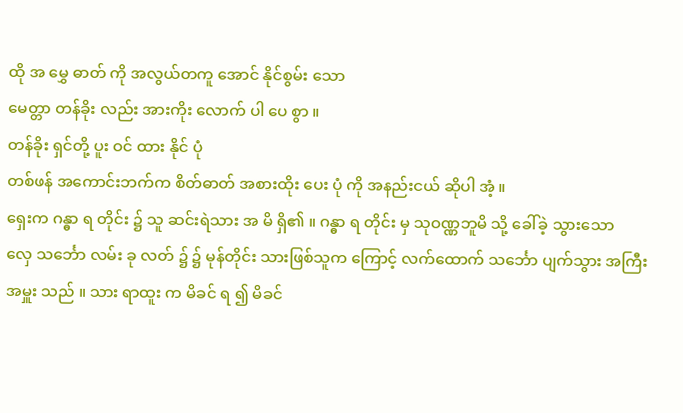ထို အ မွှေ ဓာတ် ကို အလွယ်တကူ အောင် နိုင်စွမ်း သော
မေတ္တာ တန်ခိုး လည်း အားကိုး လောက် ပါ ပေ စွာ ။
တန်ခိုး ရှင်တို့ ပူး ဝင် ထား နိုင် ပုံ
တစ်ဖန် အကောင်းဘက်က စိတ်ဓာတ် အစားထိုး ပေး ပုံ ကို အနည်းငယ် ဆိုပါ အံ့ ။
ရှေးက ဂန္ဓာ ရ တိုင်း ၌ သူ ဆင်းရဲသား အ မိ ရှိ၏ ။ ဂန္ဓာ ရ တိုင်း မှ သုဝဏ္ဏဘူမိ သို့ ခေါ်ခဲ့ သွားသော
လှေ သင်္ဘော လမ်း ခု လတ် ၌ ၌ မုန်တိုင်း သားဖြစ်သူက ကြောင့် လက်ထောက် သင်္ဘော ပျက်သွား အကြီးအမှူး သည် ။ သား ရာထူး က မိခင် ရ ၍ မိခင်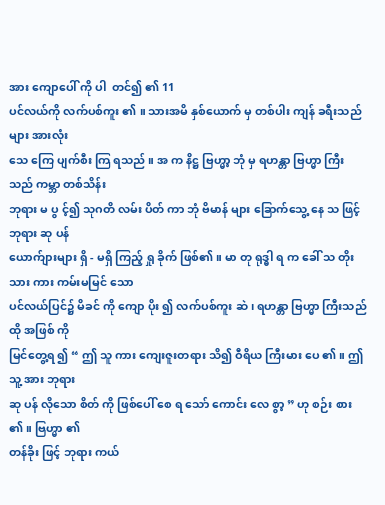အား ကျောပေါ် ကို ပါ  တင်၍ ၏ 11
ပင်လယ်ကို လက်ပစ်ကူး ၏ ။ သားအမိ နှစ်ယောက် မှ တစ်ပါး ကျန် ခရီးသည်များ အားလုံး
သေ ကြေ ပျက်စီး ကြ ရသည် ။ အ က နိဋ္ဌ ဗြဟ္မာ့ ဘုံ မှ ရဟန္တာ ဗြဟ္မာ ကြီးသည် ကမ္ဘာ တစ်သိန်း
ဘုရား မ ပွ င့်၍ သုဂတိ လမ်း ပိတ် ကာ ဘုံ ဗိမာန် များ ခြောက်သွေ့ နေ သ ဖြင့် ဘုရား ဆု ပန်
ယောက်ျားများ ရှိ - မရှိ ကြည့် ရှု ခိုက် ဖြစ်၏ ။ မာ တု ရုဒ္ဓါ ရ က ခေါ် သ တိုး သား ကား ကမ်းမမြင် သော
ပင်လယ်ပြင်၌ မိခင် ကို ကျော ပိုး ၍ လက်ပစ်ကူး ဆဲ ၊ ရဟန္တာ ဗြဟ္မာ ကြီးသည် ထို အဖြစ် ကို
မြင်တွေ့ရ ၍ “ ဤ သူ ကား ကျေးဇူးတရား သိ၍ ဝီရိယ ကြီးမား ပေ ၏ ။ ဤ သူ့ အား ဘုရား
ဆု ပန် လိုသော စိတ် ကို ဖြစ်ပေါ် စေ ရ သော် ကောင်း လေ စွာ့ ” ဟု စဉ်း စား ၏ ။ ဗြဟ္မာ ၏
တန်ခိုး ဖြင့် ဘုရား ကယ်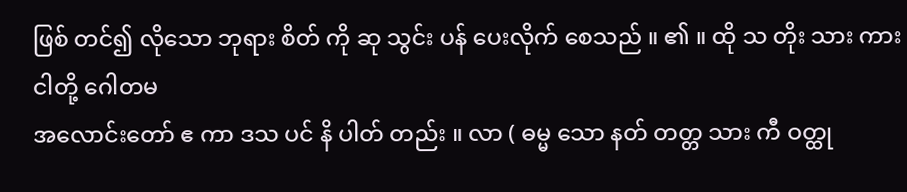ဖြစ် တင်၍ လိုသော ဘုရား စိတ် ကို ဆု သွင်း ပန် ပေးလိုက် စေသည် ။ ၏ ။ ထို သ တိုး သား ကား ငါတို့ ဂေါတမ
အလောင်းတော် ဧ ကာ ဒသ ပင် နိ ပါတ် တည်း ။ လာ ( ဓမ္မ သော နတ် တတ္တ သား ကီ ဝတ္ထု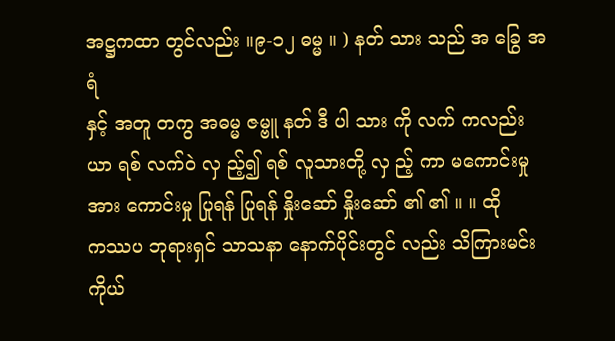အဋ္ဌကထာ တွင်လည်း ။၉-၁၂ ဓမ္မ ။ ) နတ် သား သည် အ ခြွေ အ ရံ
နှင့် အတူ တကွ အဓမ္မ ဇမ္ဗူ နတ် ဒီ ပါ သား ကို လက် ကလည်း ယာ ရစ် လက်ဝဲ လှ ည့်၍ ရစ် လူသားတို့ လှ ည့် ကာ မကောင်းမှု အား ကောင်းမှု ပြုရန် ပြုရန် နှိုးဆော် နှိုးဆော် ၏ ၏ ။ ။ ထို
ကဿပ ဘုရားရှင် သာသနာ နောက်ပိုင်းတွင် လည်း သိကြားမင်း ကိုယ်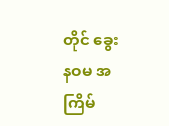တိုင် ခွေး
နဝမ အကြိမ်